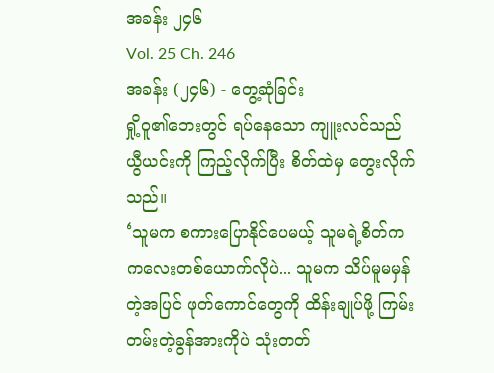အခန်း ၂၄၆
Vol. 25 Ch. 246
အခန်း (၂၄၆) - တွေ့ဆုံခြင်း
ရှို့ဝူ၏ဘေးတွင် ရပ်နေသော ကျူးလင်သည် ယွီယင်းကို ကြည့်လိုက်ပြီး စိတ်ထဲမှ တွေးလိုက်သည်။
‘သူမက စကားပြောနိုင်ပေမယ့် သူမရဲ့စိတ်က ကလေးတစ်ယောက်လိုပဲ... သူမက သိပ်မူမမှန်တဲ့အပြင် ဖုတ်ကောင်တွေကို ထိန်းချုပ်ဖို့ ကြမ်းတမ်းတဲ့ခွန်အားကိုပဲ သုံးတတ်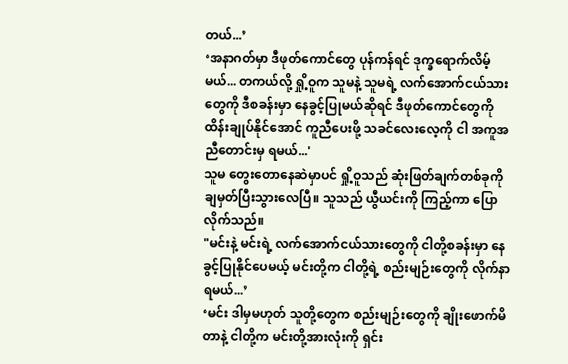တယ်...’
‘အနာဂတ်မှာ ဒီဖုတ်ကောင်တွေ ပုန်ကန်ရင် ဒုက္ခရောက်လိမ့်မယ်... တကယ်လို့ ရှို့ဝူက သူမနဲ့ သူမရဲ့ လက်အောက်ငယ်သားတွေကို ဒီစခန်းမှာ နေခွင့်ပြုမယ်ဆိုရင် ဒီဖုတ်ကောင်တွေကို ထိန်းချုပ်နိုင်အောင် ကူညီပေးဖို့ သခင်လေးလေ့ကို ငါ အကူအညီတောင်းမှ ရမယ်...'
သူမ တွေးတောနေဆဲမှာပင် ရှို့ဝူသည် ဆုံးဖြတ်ချက်တစ်ခုကို ချမှတ်ပြီးသွားလေပြီ။ သူသည် ယွီယင်းကို ကြည့်ကာ ပြောလိုက်သည်။
"မင်းနဲ့ မင်းရဲ့ လက်အောက်ငယ်သားတွေကို ငါတို့စခန်းမှာ နေခွင့်ပြုနိုင်ပေမယ့် မင်းတို့က ငါတို့ရဲ့ စည်းမျဉ်းတွေကို လိုက်နာရမယ်...’
‘မင်း ဒါမှမဟုတ် သူတို့တွေက စည်းမျဉ်းတွေကို ချိုးဖောက်မိတာနဲ့ ငါတို့က မင်းတို့အားလုံးကို ရှင်း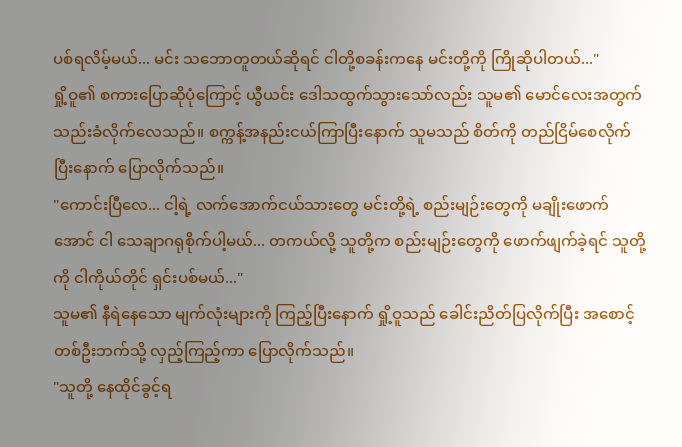ပစ်ရလိမ့်မယ်... မင်း သဘောတူတယ်ဆိုရင် ငါတို့စခန်းကနေ မင်းတို့ကို ကြိုဆိုပါတယ်..."
ရှို့ဝူ၏ စကားပြောဆိုပုံကြောင့် ယွီယင်း ဒေါသထွက်သွားသော်လည်း သူမ၏ မောင်လေးအတွက် သည်းခံလိုက်လေသည်။ စက္ကန့်အနည်းငယ်ကြာပြီးနောက် သူမသည် စိတ်ကို တည်ငြိမ်စေလိုက်ပြီးနောက် ပြောလိုက်သည်။
"ကောင်းပြီလေ... ငါ့ရဲ့ လက်အောက်ငယ်သားတွေ မင်းတို့ရဲ့ စည်းမျဉ်းတွေကို မချိုးဖောက်အောင် ငါ သေချာဂရုစိုက်ပါ့မယ်... တကယ်လို့ သူတို့က စည်းမျဉ်းတွေကို ဖောက်ဖျက်ခဲ့ရင် သူတို့ကို ငါကိုယ်တိုင် ရှင်းပစ်မယ်..."
သူမ၏ နီရဲနေသော မျက်လုံးများကို ကြည့်ပြီးနောက် ရှို့ဝူသည် ခေါင်းညိတ်ပြလိုက်ပြီး အစောင့်တစ်ဦးဘက်သို့ လှည့်ကြည့်ကာ ပြောလိုက်သည်။
"သူတို့ နေထိုင်ခွင့်ရ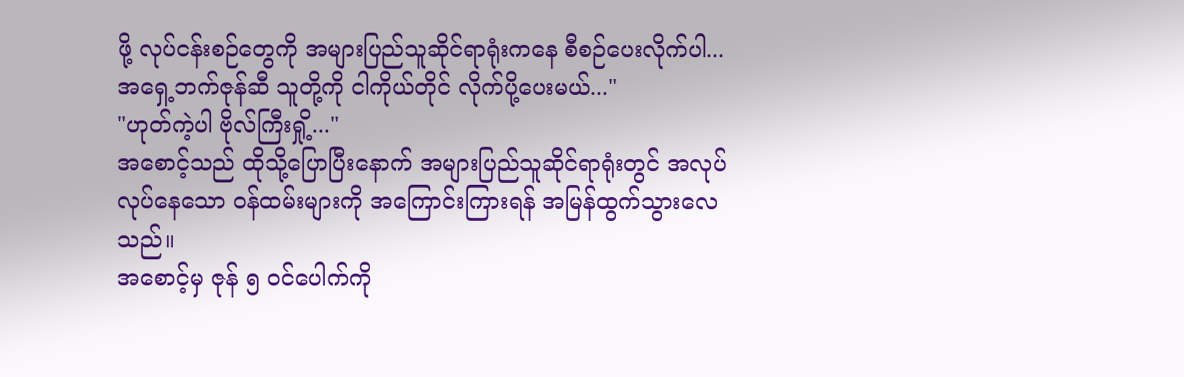ဖို့ လုပ်ငန်းစဉ်တွေကို အများပြည်သူဆိုင်ရာရုံးကနေ စီစဉ်ပေးလိုက်ပါ... အရှေ့ဘက်ဇုန်ဆီ သူတို့ကို ငါကိုယ်တိုင် လိုက်ပို့ပေးမယ်..."
"ဟုတ်ကဲ့ပါ ဗိုလ်ကြီးရှို့..."
အစောင့်သည် ထိုသို့ပြောပြီးနောက် အများပြည်သူဆိုင်ရာရုံးတွင် အလုပ်လုပ်နေသော ဝန်ထမ်းများကို အကြောင်းကြားရန် အမြန်ထွက်သွားလေသည်။
အစောင့်မှ ဇုန် ၅ ဝင်ပေါက်ကို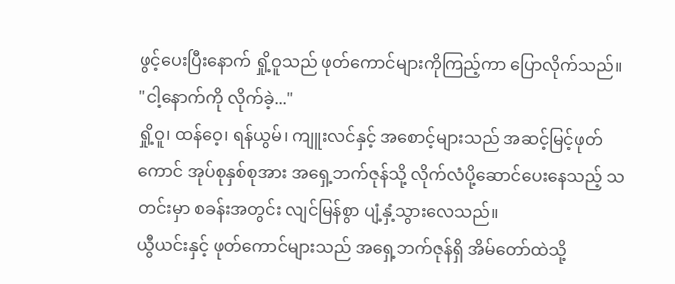ဖွင့်ပေးပြီးနောက် ရှို့ဝူသည် ဖုတ်ကောင်များကိုကြည့်ကာ ပြောလိုက်သည်။
"ငါ့နောက်ကို လိုက်ခဲ့..."
ရှို့ဝူ၊ ထန်ဝေ့၊ ရန်ယွမ်၊ ကျူးလင်နှင့် အစောင့်များသည် အဆင့်မြင့်ဖုတ်ကောင် အုပ်စုနှစ်စုအား အရှေ့ဘက်ဇုန်သို့ လိုက်လံပို့ဆောင်ပေးနေသည့် သတင်းမှာ စခန်းအတွင်း လျင်မြန်စွာ ပျံ့နှံ့သွားလေသည်။
ယွီယင်းနှင့် ဖုတ်ကောင်များသည် အရှေ့ဘက်ဇုန်ရှိ အိမ်တော်ထဲသို့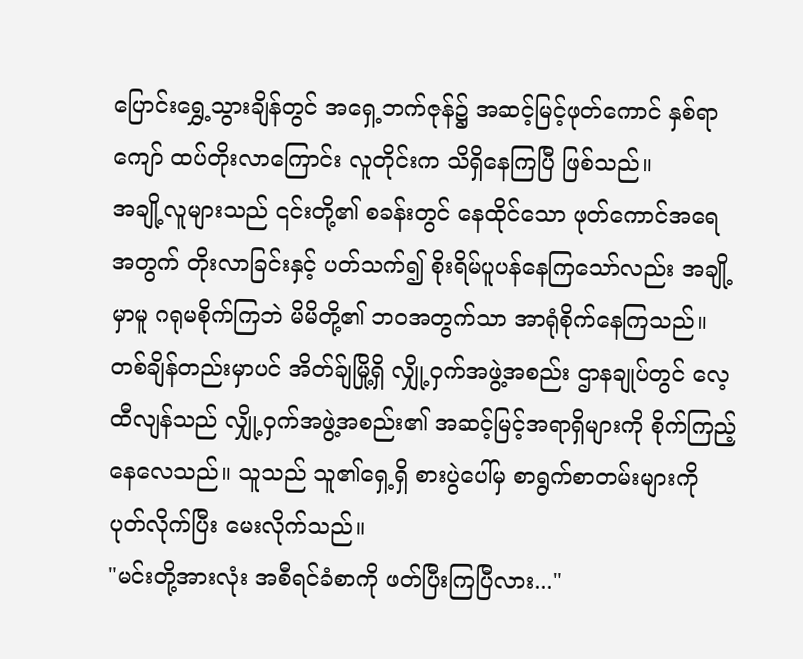ပြောင်းရွှေ့သွားချိန်တွင် အရှေ့ဘက်ဇုန်၌ အဆင့်မြင့်ဖုတ်ကောင် နှစ်ရာကျော် ထပ်တိုးလာကြောင်း လူတိုင်းက သိရှိနေကြပြီ ဖြစ်သည်။
အချို့လူများသည် ၎င်းတို့၏ စခန်းတွင် နေထိုင်သော ဖုတ်ကောင်အရေအတွက် တိုးလာခြင်းနှင့် ပတ်သက်၍ စိုးရိမ်ပူပန်နေကြသော်လည်း အချို့မှာမူ ဂရုမစိုက်ကြဘဲ မိမိတို့၏ ဘဝအတွက်သာ အာရုံစိုက်နေကြသည်။
တစ်ချိန်တည်းမှာပင် အိတ်ခ်ျမြို့ရှိ လျှို့ဝှက်အဖွဲ့အစည်း ဌာနချုပ်တွင် လေ့ထီလျန်သည် လျှို့ဝှက်အဖွဲ့အစည်း၏ အဆင့်မြင့်အရာရှိများကို စိုက်ကြည့်နေလေသည်။ သူသည် သူ၏ရှေ့ရှိ စားပွဲပေါ်မှ စာရွက်စာတမ်းများကို ပုတ်လိုက်ပြီး မေးလိုက်သည်။
"မင်းတို့အားလုံး အစီရင်ခံစာကို ဖတ်ပြီးကြပြီလား..."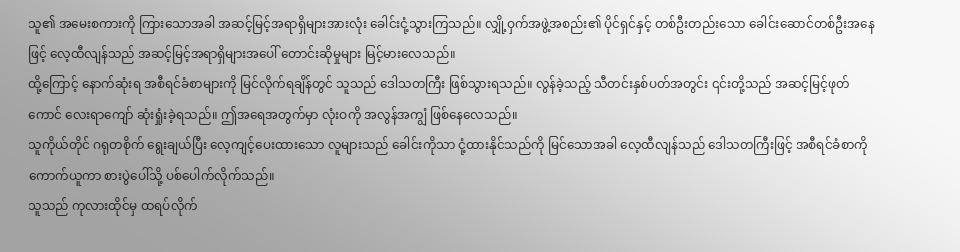သူ၏ အမေးစကားကို ကြားသောအခါ အဆင့်မြင့်အရာရှိများအားလုံး ခေါင်းငုံ့သွားကြသည်။ လျှို့ဝှက်အဖွဲ့အစည်း၏ ပိုင်ရှင်နှင့် တစ်ဦးတည်းသော ခေါင်းဆောင်တစ်ဦးအနေဖြင့် လေ့ထီလျန်သည် အဆင့်မြင့်အရာရှိများအပေါ် တောင်းဆိုမှုများ မြင့်မားလေသည်။
ထို့ကြောင့် နောက်ဆုံးရ အစီရင်ခံစာများကို မြင်လိုက်ရချိန်တွင် သူသည် ဒေါသတကြီး ဖြစ်သွားရသည်။ လွန်ခဲ့သည့် သီတင်းနှစ်ပတ်အတွင်း ၎င်းတို့သည် အဆင့်မြင့်ဖုတ်ကောင် လေးရာကျော် ဆုံးရှုံးခဲ့ရသည်။ ဤအရေအတွက်မှာ လုံးဝကို အလွန်အကျွံ ဖြစ်နေလေသည်။
သူကိုယ်တိုင် ဂရုတစိုက် ရွေးချယ်ပြီး လေ့ကျင့်ပေးထားသော လူများသည် ခေါင်းကိုသာ ငုံ့ထားနိုင်သည်ကို မြင်သောအခါ လေ့ထီလျန်သည် ဒေါသတကြီးဖြင့် အစီရင်ခံစာကို ကောက်ယူကာ စားပွဲပေါ်သို့ ပစ်ပေါက်လိုက်သည်။
သူသည် ကုလားထိုင်မှ ထရပ်လိုက်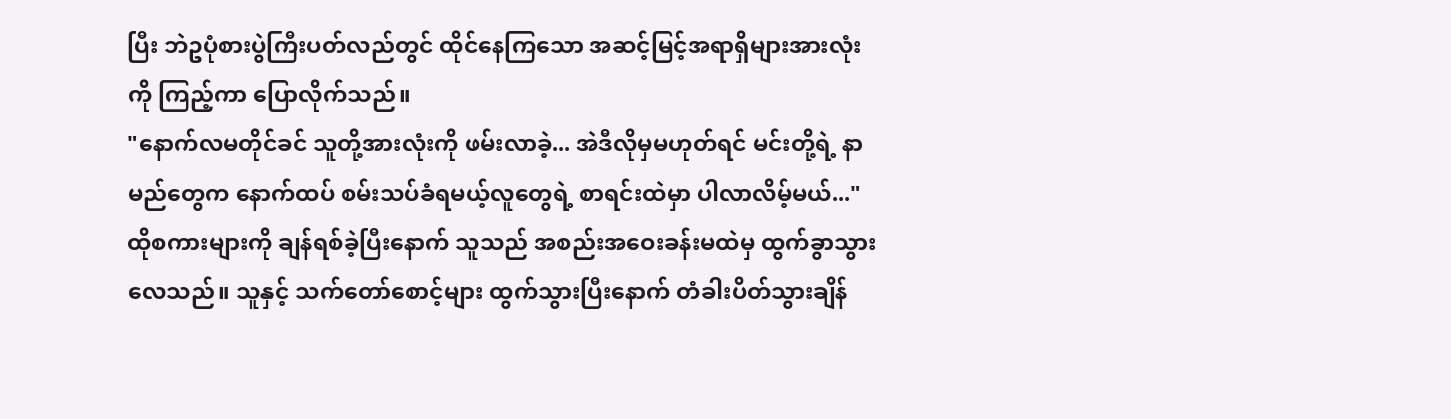ပြီး ဘဲဥပုံစားပွဲကြီးပတ်လည်တွင် ထိုင်နေကြသော အဆင့်မြင့်အရာရှိများအားလုံးကို ကြည့်ကာ ပြောလိုက်သည်။
"နောက်လမတိုင်ခင် သူတို့အားလုံးကို ဖမ်းလာခဲ့... အဲဒီလိုမှမဟုတ်ရင် မင်းတို့ရဲ့ နာမည်တွေက နောက်ထပ် စမ်းသပ်ခံရမယ့်လူတွေရဲ့ စာရင်းထဲမှာ ပါလာလိမ့်မယ်..."
ထိုစကားများကို ချန်ရစ်ခဲ့ပြီးနောက် သူသည် အစည်းအဝေးခန်းမထဲမှ ထွက်ခွာသွားလေသည်။ သူနှင့် သက်တော်စောင့်များ ထွက်သွားပြီးနောက် တံခါးပိတ်သွားချိန်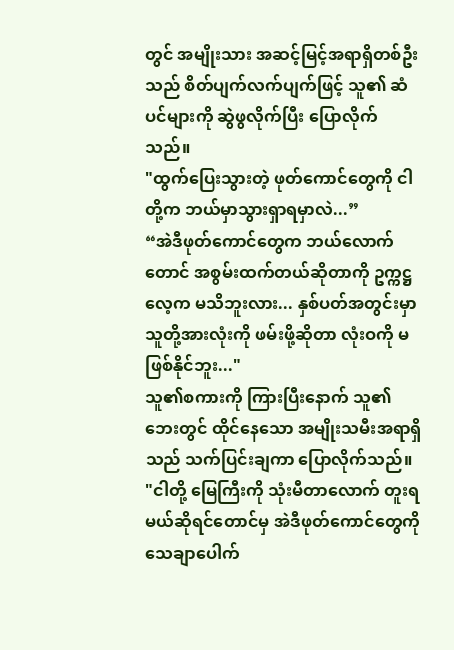တွင် အမျိုးသား အဆင့်မြင့်အရာရှိတစ်ဦးသည် စိတ်ပျက်လက်ပျက်ဖြင့် သူ၏ ဆံပင်များကို ဆွဲဖွလိုက်ပြီး ပြောလိုက်သည်။
"ထွက်ပြေးသွားတဲ့ ဖုတ်ကောင်တွေကို ငါတို့က ဘယ်မှာသွားရှာရမှာလဲ...”
“အဲဒီဖုတ်ကောင်တွေက ဘယ်လောက်တောင် အစွမ်းထက်တယ်ဆိုတာကို ဥက္ကဋ္ဌလေ့က မသိဘူးလား... နှစ်ပတ်အတွင်းမှာ သူတို့အားလုံးကို ဖမ်းဖို့ဆိုတာ လုံးဝကို မဖြစ်နိုင်ဘူး..."
သူ၏စကားကို ကြားပြီးနောက် သူ၏ဘေးတွင် ထိုင်နေသော အမျိုးသမီးအရာရှိသည် သက်ပြင်းချကာ ပြောလိုက်သည်။
"ငါတို့ မြေကြီးကို သုံးမီတာလောက် တူးရမယ်ဆိုရင်တောင်မှ အဲဒီဖုတ်ကောင်တွေကို သေချာပေါက်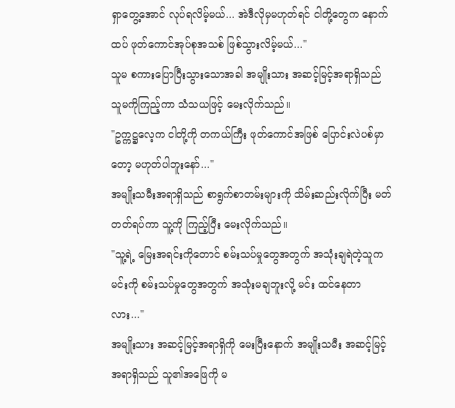ရှာတွေ့အောင် လုပ်ရလိမ့်မယ်... အဲဒီလိုမှမဟုတ်ရင် ငါတို့တွေက နောက်ထပ် ဖုတ်ကောင်အုပ်စုအသစ် ဖြစ်သွားလိမ့်မယ်..."
သူမ စကားပြောပြီးသွားသောအခါ အမျိုးသား အဆင့်မြင့်အရာရှိသည် သူမကိုကြည့်ကာ သံသယဖြင့် မေးလိုက်သည်။
"ဥက္ကဋ္ဌလေ့က ငါတို့ကို တကယ်ကြီး ဖုတ်ကောင်အဖြစ် ပြောင်းလဲပစ်မှာတော့ မဟုတ်ပါဘူးနော်..."
အမျိုးသမီးအရာရှိသည် စာရွက်စာတမ်းများကို သိမ်းဆည်းလိုက်ပြီး မတ်တတ်ရပ်ကာ သူ့ကို ကြည့်ပြီး မေးလိုက်သည်။
"သူ့ရဲ့ မြေးအရင်းကိုတောင် စမ်းသပ်မှုတွေအတွက် အသုံးချရဲတဲ့သူက မင်းကို စမ်းသပ်မှုတွေအတွက် အသုံးမချဘူးလို့ မင်း ထင်နေတာလား..."
အမျိုးသား အဆင့်မြင့်အရာရှိကို မေးပြီးနောက် အမျိုးသမီး အဆင့်မြင့်အရာရှိသည် သူ၏အဖြေကို မ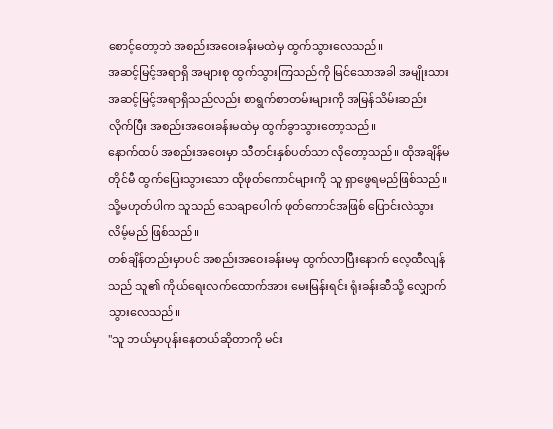စောင့်တော့ဘဲ အစည်းအဝေးခန်းမထဲမှ ထွက်သွားလေသည်။
အဆင့်မြင့်အရာရှိ အများစု ထွက်သွားကြသည်ကို မြင်သောအခါ အမျိုးသား အဆင့်မြင့်အရာရှိသည်လည်း စာရွက်စာတမ်းများကို အမြန်သိမ်းဆည်းလိုက်ပြီး အစည်းအဝေးခန်းမထဲမှ ထွက်ခွာသွားတော့သည်။
နောက်ထပ် အစည်းအဝေးမှာ သီတင်းနှစ်ပတ်သာ လိုတော့သည်။ ထိုအချိန်မတိုင်မီ ထွက်ပြေးသွားသော ထိုဖုတ်ကောင်များကို သူ ရှာဖွေရမည်ဖြစ်သည်။ သို့မဟုတ်ပါက သူသည် သေချာပေါက် ဖုတ်ကောင်အဖြစ် ပြောင်းလဲသွားလိမ့်မည် ဖြစ်သည်။
တစ်ချိန်တည်းမှာပင် အစည်းအဝေးခန်းမမှ ထွက်လာပြီးနောက် လေ့ထီလျန်သည် သူ၏ ကိုယ်ရေးလက်ထောက်အား မေးမြန်းရင်း ရုံးခန်းဆီသို့ လျှောက်သွားလေသည်။
"သူ ဘယ်မှာပုန်းနေတယ်ဆိုတာကို မင်း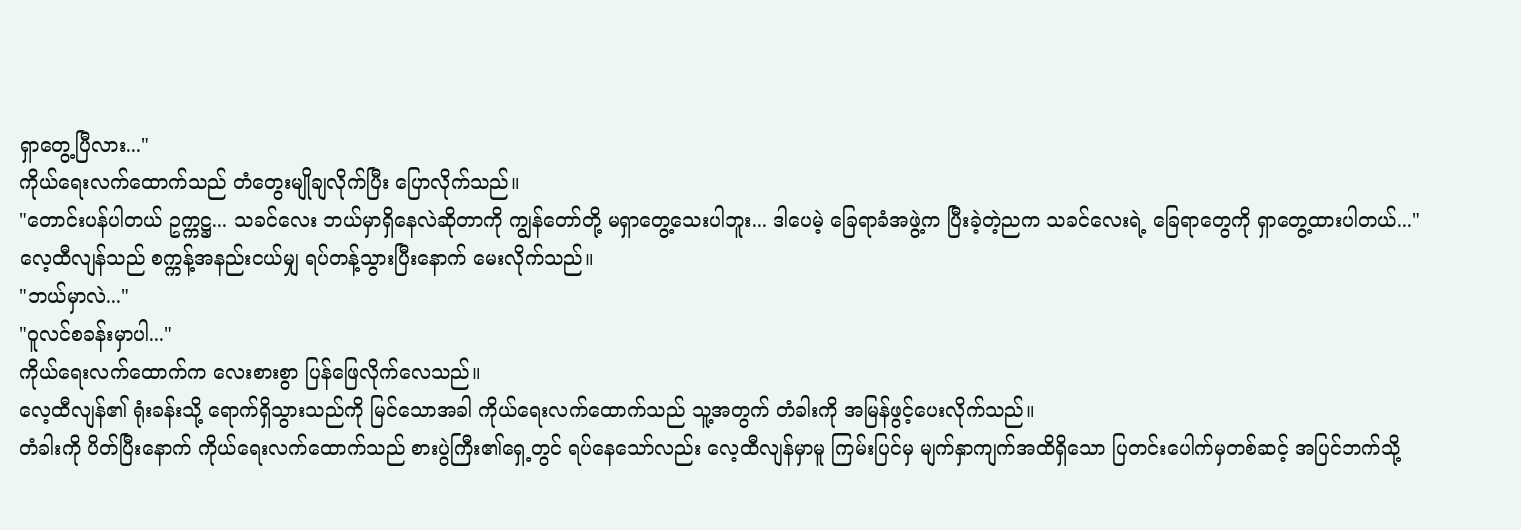ရှာတွေ့ပြီလား..."
ကိုယ်ရေးလက်ထောက်သည် တံတွေးမျိုချလိုက်ပြီး ပြောလိုက်သည်။
"တောင်းပန်ပါတယ် ဥက္ကဋ္ဌ... သခင်လေး ဘယ်မှာရှိနေလဲဆိုတာကို ကျွန်တော်တို့ မရှာတွေ့သေးပါဘူး... ဒါပေမဲ့ ခြေရာခံအဖွဲ့က ပြီးခဲ့တဲ့ညက သခင်လေးရဲ့ ခြေရာတွေကို ရှာတွေ့ထားပါတယ်..."
လေ့ထီလျန်သည် စက္ကန့်အနည်းငယ်မျှ ရပ်တန့်သွားပြီးနောက် မေးလိုက်သည်။
"ဘယ်မှာလဲ..."
"ဝူလင်စခန်းမှာပါ..."
ကိုယ်ရေးလက်ထောက်က လေးစားစွာ ပြန်ဖြေလိုက်လေသည်။
လေ့ထီလျန်၏ ရုံးခန်းသို့ ရောက်ရှိသွားသည်ကို မြင်သောအခါ ကိုယ်ရေးလက်ထောက်သည် သူ့အတွက် တံခါးကို အမြန်ဖွင့်ပေးလိုက်သည်။
တံခါးကို ပိတ်ပြီးနောက် ကိုယ်ရေးလက်ထောက်သည် စားပွဲကြီး၏ရှေ့တွင် ရပ်နေသော်လည်း လေ့ထီလျန်မှာမူ ကြမ်းပြင်မှ မျက်နှာကျက်အထိရှိသော ပြတင်းပေါက်မှတစ်ဆင့် အပြင်ဘက်သို့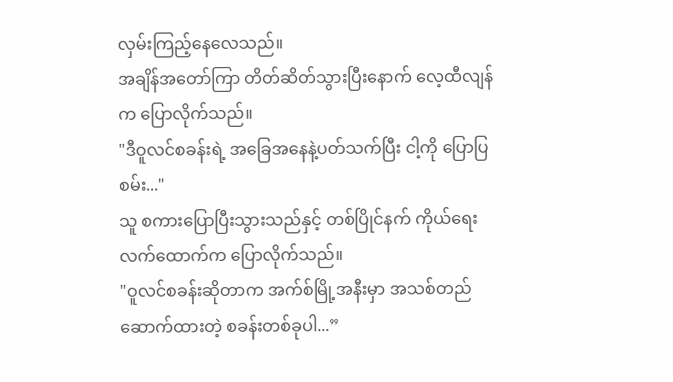လှမ်းကြည့်နေလေသည်။
အချိန်အတော်ကြာ တိတ်ဆိတ်သွားပြီးနောက် လေ့ထီလျန်က ပြောလိုက်သည်။
"ဒီဝူလင်စခန်းရဲ့ အခြေအနေနဲ့ပတ်သက်ပြီး ငါ့ကို ပြောပြစမ်း..."
သူ စကားပြောပြီးသွားသည်နှင့် တစ်ပြိုင်နက် ကိုယ်ရေးလက်ထောက်က ပြောလိုက်သည်။
"ဝူလင်စခန်းဆိုတာက အက်စ်မြို့အနီးမှာ အသစ်တည်ဆောက်ထားတဲ့ စခန်းတစ်ခုပါ...”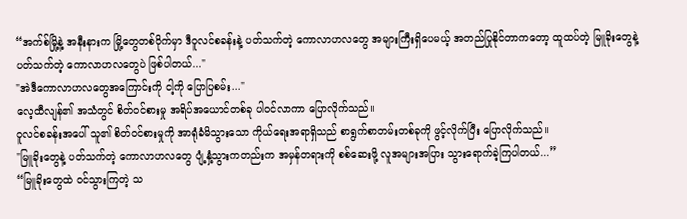“အက်စ်မြို့နဲ့ အနီးနားက မြို့တွေတစ်ဝိုက်မှာ ဒီဝူလင်စခန်းနဲ့ ပတ်သက်တဲ့ ကောလာဟလတွေ အများကြီးရှိပေမယ့် အတည်ပြုနိုင်တာကတော့ ထူထပ်တဲ့ မြူခိုးတွေနဲ့ ပတ်သက်တဲ့ ကောလာဟလတွေပဲ ဖြစ်ပါတယ်..."
"အဲဒီကောလာဟလတွေအကြောင်းကို ငါ့ကို ပြောပြစမ်း..."
လေ့ထီလျန်၏ အသံတွင် စိတ်ဝင်စားမှု အရိပ်အယောင်တစ်ခု ပါဝင်လာကာ ပြောလိုက်သည်။
ဝူလင်စခန်းအပေါ် သူ၏ စိတ်ဝင်စားမှုကို အာရုံခံမိသွားသော ကိုယ်ရေးအရာရှိသည် စာရွက်စာတမ်းတစ်ခုကို ဖွင့်လိုက်ပြီး ပြောလိုက်သည်။
"မြူခိုးတွေနဲ့ ပတ်သက်တဲ့ ကောလာဟလတွေ ပျံ့နှံ့သွားကတည်းက အမှန်တရားကို စစ်ဆေးဖို့ လူအများအပြား သွားရောက်ခဲ့ကြပါတယ်...”
“မြူခိုးတွေထဲ ဝင်သွားကြတဲ့ သ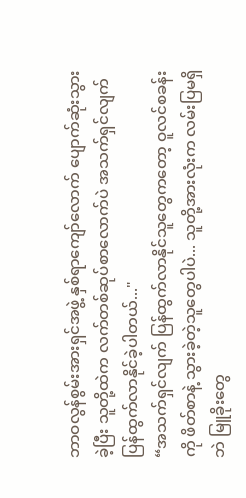ဘာဝလွန်စွမ်းအားရှင်အဖွဲ့ နှစ်ရာကျော်လောက် ပျောက်ဆုံးသွားခဲ့ပြီး သူတို့ထဲက လက်တစ်ဆုပ်စာလောက်ပဲ အသက်ရှင်လျက် ပြန်ထွက်လာနိုင်ခဲ့ပါတယ်..."
“အသက်ရှင်လျက် ပြန်ထွက်လာနိုင်သူတွေကတော့ ဝူလင်စခန်းကို ဖိတ်စာနဲ့ သွားခဲ့တဲ့သူတွေပါပဲ... သူတို့အားလုံးက လမ်းပြမရှိဘဲ မြူခိုးတွေ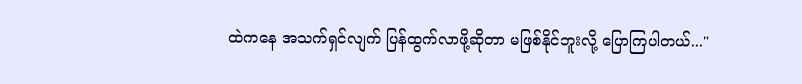ထဲကနေ အသက်ရှင်လျက် ပြန်ထွက်လာဖို့ဆိုတာ မဖြစ်နိုင်ဘူးလို့ ပြောကြပါတယ်..."